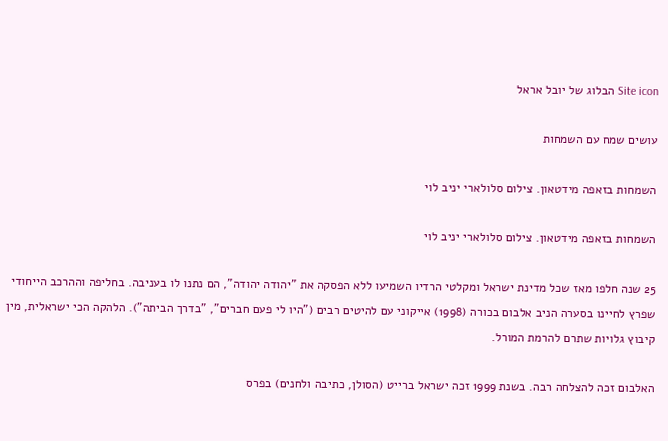Site icon הבלוג של יובל אראל

עושים שמח עם השמחות

השמחות בזאפה מידטאון. צילום סלולארי יניב לוי

השמחות בזאפה מידטאון. צילום סלולארי יניב לוי

25 שנה חלפו מאז שכל מדינת ישראל ומקלטי הרדיו השמיעו ללא הפסקה את "יהודה יהודה", הם נתנו לו בעניבה. בחליפה וההרכב הייחודי שפרץ לחיינו בסערה הניב אלבום בכורה (1998) אייקוני עם להיטים רבים ("היו לי פעם חברים", "בדרך הביתה"). הלהקה הכי ישראלית, מין קיבוץ גלויות שתרם להרמת המורל.

האלבום זכה להצלחה רבה. בשנת 1999 זכה ישראל ברייט (הסולן, כתיבה ולחנים) בפרס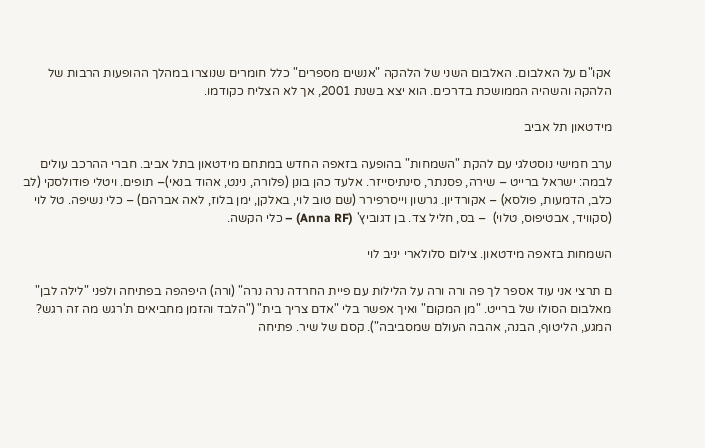אקו"ם על האלבום. האלבום השני של הלהקה "אנשים מספרים" כלל חומרים שנוצרו במהלך ההופעות הרבות של הלהקה והשהיה הממושכת בדרכים. הוא יצא בשנת 2001, אך לא הצליח כקודמו.

מידטאון תל אביב

ערב חמישי נוסטלגי עם להקת "השמחות" בהופעה בזאפה החדש במתחם מידטאון בתל אביב. חברי ההרכב עולים לבמה: ישראל ברייט – שירה, פסנתר, סינתיסייזר. אלעד כהן בונן (פלורה, נינט, אהוד בנאי)– תופים. ויטלי פודולסקי (לב כלב, הדמעות, פולסא) – אקורדיון. גרשון וייסרפירר (שם טוב לוי, באלקן, ימן בלוז, לאה אברהם) – כלי נשיפה. טל לוי (סקוויד, אבטיפוס, טלוי)  – בס, חליל צד. בן דגוביץ' (Anna RF) – כלי הקשה.

השמחות בזאפה מידטאון. צילום סלולארי יניב לוי

ם תרצי אני עוד אספר לך פה ורה ורה על הלילות עם פיית החרדה נרה נרה" (ורה) היפהפה בפתיחה ולפני "לילה לבן" מאלבום הסולו של ברייט. "מן המקום" ואיך אפשר בלי "אדם צריך בית" ("הלבד והזמן מחביאים ת'רגש מה זה רגש? המגע, הליטוף, הבנה, אהבה העולם שמסביבה"). קסם של שיר. פתיחה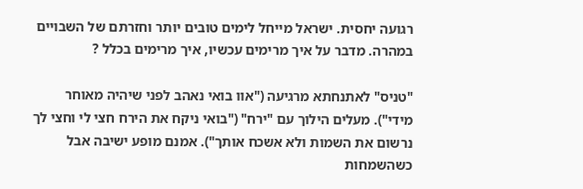רגועה יחסית. ישראל מייחל לימים טובים יותר וחזרתם של השבויים במהרה. מדבר על איך מרימים עכשיו, איך מרימים בכלל ?

"טניס" לאתנחתא מרגיעה ("אוו בואי נאהב לפני שיהיה מאוחר מידי"). מעלים הילוך עם "ירח" ("בואי ניקח את הירח חצי לי וחצי לך נרשום את השמות ולא אשכח אותך"). אמנם מופע ישיבה אבל כשהשמחות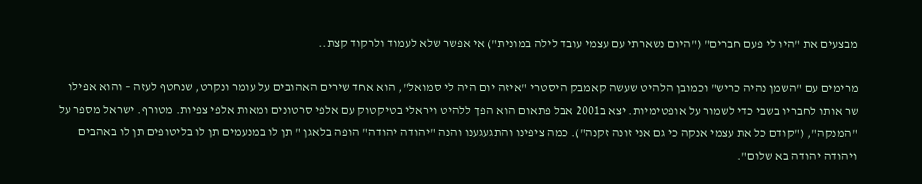מבצעים את "היו לי פעם חברים" ("היום נשארתי עם עצמי עובד לילה במונית") אי אפשר שלא לעמוד ולרקוד קצת..

מרימים עם "השמן נהיה כריש" וכמובן הלהיט שעשה קאמבק היסטרי "איזה יום היה לי סמואל", הוא אחד שירים האהובים על עומר ונקרט, שנחטף לעזה – והוא אפילו שר אותו לחבריו בשבי כדי לשמור על אופטימיות. יצא ב2001 אבל פתאום הוא הפך ללהיט ויראלי בטיקטוק עם אלפי סרטונים ומאות אלפי צפיות. מטורף. ישראל מספר על "המנקה", ("קודם כל את עצמי אנקה כי גם אני זונה זקנה"). כמה ציפינו והתגעגענו והנה "יהודה יהודה" הופה בלאגן " תן לו במנעמים תן לו בליטופים תן לו באהבים ויהודה יהודה בא שלום".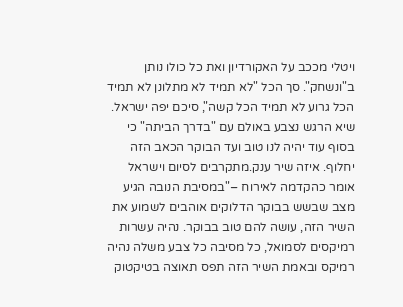ויטלי מככב על האקורדיון ואת כל כולו נותן ב"ונשחק". סך הכל "לא תמיד לא מתלונן לא תמיד הכל גרוע לא תמיד הכל קשה", סיכם יפה ישראל. שיא הרגש נצבע באולם עם "בדרך הביתה" כי בסוף עוד יהיה לנו טוב ועד הבוקר הכאב הזה יחלוף. איזה שיר ענק.מתקרבים לסיום וישראל אומר כהקדמה לאירוח –"במסיבת הנובה הגיע מצב שבשש בבוקר הדלוקים אוהבים לשמוע את השיר הזה, עושה להם טוב בבוקר. נהיה עשרות רמיקסים לסמואל, כל מסיבה כל צבע משלה נהיה רמיקס ובאמת השיר הזה תפס תאוצה בטיקטוק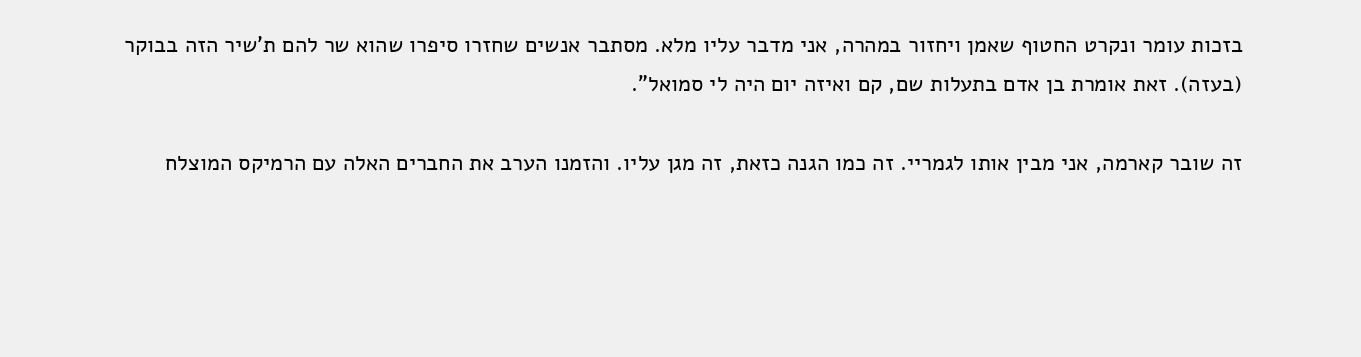בזכות עומר ונקרט החטוף שאמן ויחזור במהרה, אני מדבר עליו מלא. מסתבר אנשים שחזרו סיפרו שהוא שר להם ת'שיר הזה בבוקר (בעזה). זאת אומרת בן אדם בתעלות שם, קם ואיזה יום היה לי סמואל".

זה שובר קארמה, אני מבין אותו לגמריי. זה כמו הגנה כזאת, זה מגן עליו. והזמנו הערב את החברים האלה עם הרמיקס המוצלח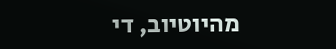מהיוטיוב, די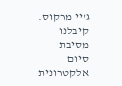ג'יי מרקוס. קיבלנו מסיבת סיום אלקטרונית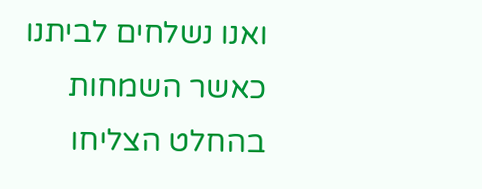ואנו נשלחים לביתנו כאשר השמחות בהחלט הצליחו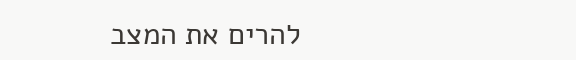להרים את המצב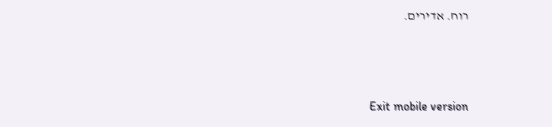רוח. אדירים.



Exit mobile version